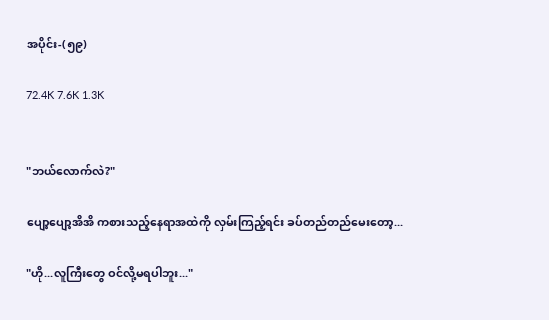အပိုင်း-(၅၉)

72.4K 7.6K 1.3K


"ဘယ်လောက်လဲ?"

ပျော့ပျော့အိအိ ကစားသည့်နေရာအထဲကို လှမ်းကြည့်ရင်း ခပ်တည်တည်မေးတော့...

"ဟို...လူကြီးတွေ ဝင်လို့မရပါဘူး..."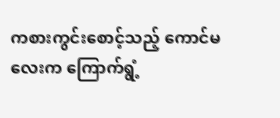ကစားကွင်းစောင့်သည့် ကောင်မလေးက ကြောက်ရွံ့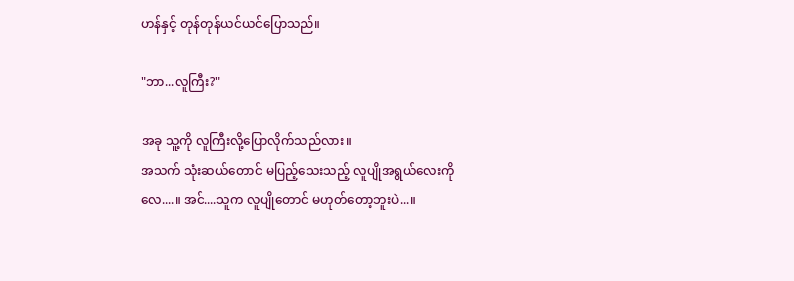ဟန်နှင့် တုန်တုန်ယင်ယင်ပြောသည်။

"ဘာ...လူကြီး?"

အခု သူ့ကို လူကြီးလို့ပြောလိုက်သည်လား။
အသက် သုံးဆယ်တောင် မပြည့်သေးသည့် လူပျိုအရွယ်လေးကိုလေ....။ အင်....သူက လူပျိုတောင် မဟုတ်တော့ဘူးပဲ...။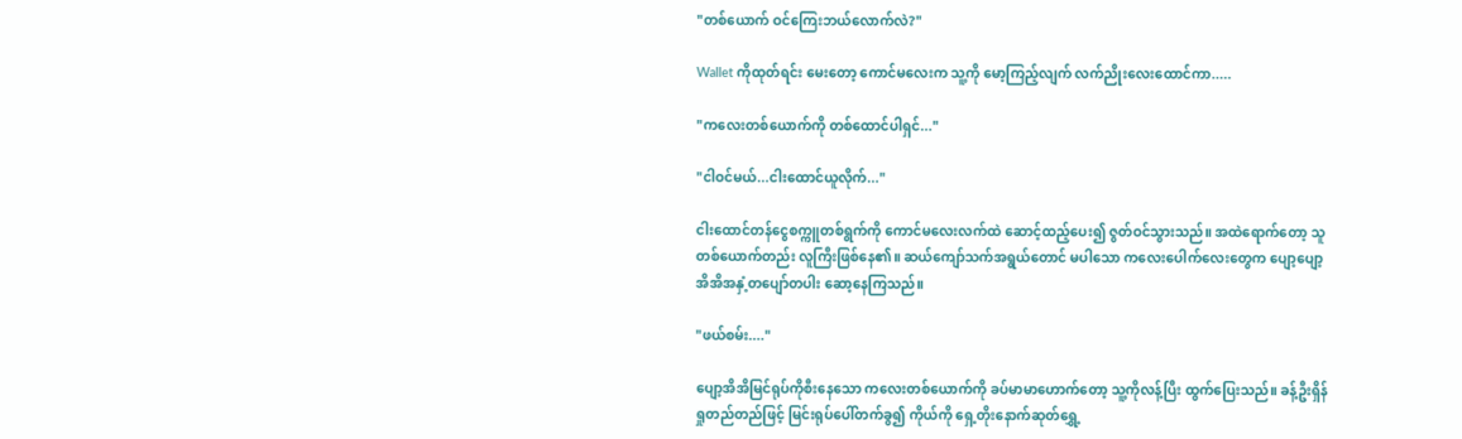"တစ်ယောက် ဝင်ကြေးဘယ်လောက်လဲ?"

Wallet ကိုထုတ်ရင်း မေးတော့ ကောင်မလေးက သူ့ကို မော့ကြည့်လျက် လက်ညိုးလေးထောင်ကာ.....

"ကလေးတစ်ယောက်ကို တစ်ထောင်ပါရှင်..."

"ငါဝင်မယ်...ငါးထောင်ယူလိုက်..."

ငါးထောင်တန်ငွေစက္ကူတစ်ရွက်ကို ကောင်မလေးလက်ထဲ ဆောင့်ထည့်ပေး၍ ဇွတ်ဝင်သွားသည်။ အထဲရောက်တော့ သူတစ်ယောက်တည်း လူကြီးဖြစ်နေ၏။ ဆယ်ကျော်သက်အရွယ်တောင် မပါသော ကလေးပေါက်လေးတွေက ပျော့ပျော့အိအိအနှံ့တပျော်တပါး ဆော့နေကြသည်။

"ဖယ်စမ်း...."

ပျော့အိအိမြင်ရုပ်ကိုစီးနေသော ကလေးတစ်ယောက်ကို ခပ်မာမာဟောက်တော့ သူ့ကိုလန့်ပြီး ထွက်ပြေးသည်။ ခန့်ဦးရှိန် ရှုတည်တည်ဖြင့် မြင်းရုပ်ပေါ်တက်ခွ၍ ကိုယ်ကို ရှေ့တိုးနောက်ဆုတ်ရွှေ့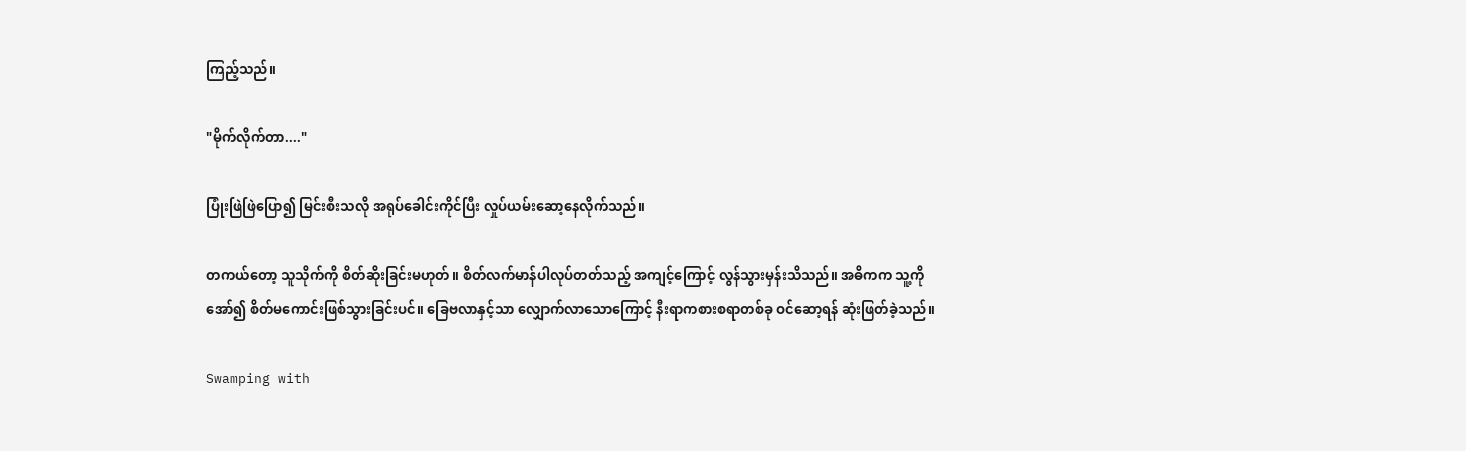ကြည့်သည်။

"မိုက်လိုက်တာ...."

ပြုံးဖြဲဖြဲပြော၍ မြင်းစီးသလို အရုပ်ခေါင်းကိုင်ပြီး လှုပ်ယမ်းဆော့နေလိုက်သည်။

တကယ်တော့ သူသိုက်ကို စိတ်ဆိုးခြင်းမဟုတ်။ စိတ်လက်မာန်ပါလုပ်တတ်သည့် အကျင့်ကြောင့် လွန်သွားမှန်းသိသည်။ အဓိကက သူ့ကိုအော်၍ စိတ်မကောင်းဖြစ်သွားခြင်းပင်။ ခြေဗလာနှင့်သာ လျှောက်လာသောကြောင့် နီးရာကစားစရာတစ်ခု ဝင်ဆော့ရန် ဆုံးဖြတ်ခဲ့သည်။

Swamping with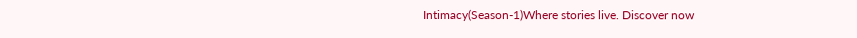Intimacy(Season-1)Where stories live. Discover now